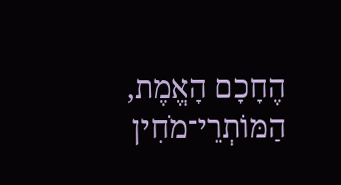הֶחָכָם הָאֱמֶת, הַמּוֹתְרֵי־מֹחִין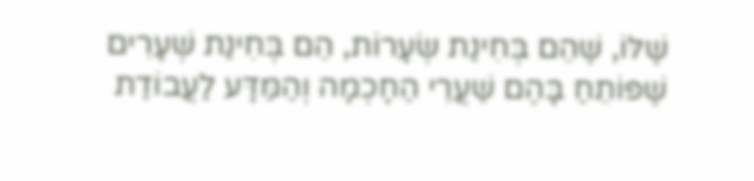שֶׁלּוֹ, שֶׁהֵם בְּחִינַת שְׂעָרוֹת, הֵם בְּחִינַת שְׁעָרִים שֶׁפּוֹתֵחַ בָּהֶם שַׁעֲרֵי הַחָכְמָה וְהַמַּדָּע לַעֲבוֹדַת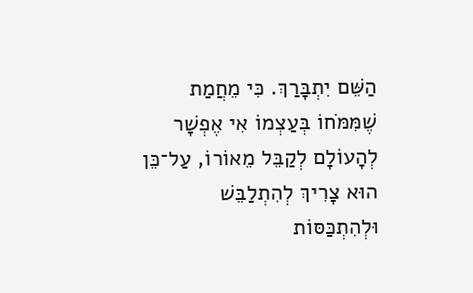הַשֵּׁם יִתְבָּרַךְ. כִּי מֵחֲמַת שֶׁמִּמֹּחוֹ בְּעַצְמוֹ אִי אֶפְשָׁר לְהָעוֹלָם לְקַבֵּל מֵאוֹרוֹ, עַל־כֵּן הוּא צָרִיךְ לְהִתְלַבֵּשׁ וּלְהִתְכַּסּוֹת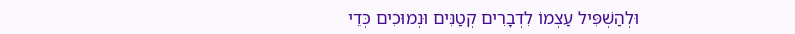וּלְהַשְׁפִּיל עַצְמוֹ לִדְבָרִים קְטַנִּים וּנְמוּכִים כְּדֵי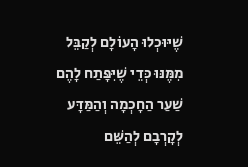שֶׁיּוּכְלוּ הָעוֹלָם לְקַבֵּל מִמֶּנּוּ כְּדֵי שֶׁיִּפָּתַח לָהֶם שַׁעַר הַחָכְמָה וְהַמַּדָּע לְקָרְבָם לְהַשֵּׁם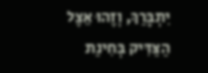יִתְבָּרַךְ, וְזֶהוּ אֵצֶל הַצַּדִּיק בְּחִינַת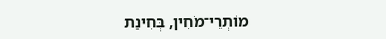מוֹתְרֵי־מֹחִין, בְּחִינַת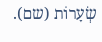שְׂעָרוֹת (שם).